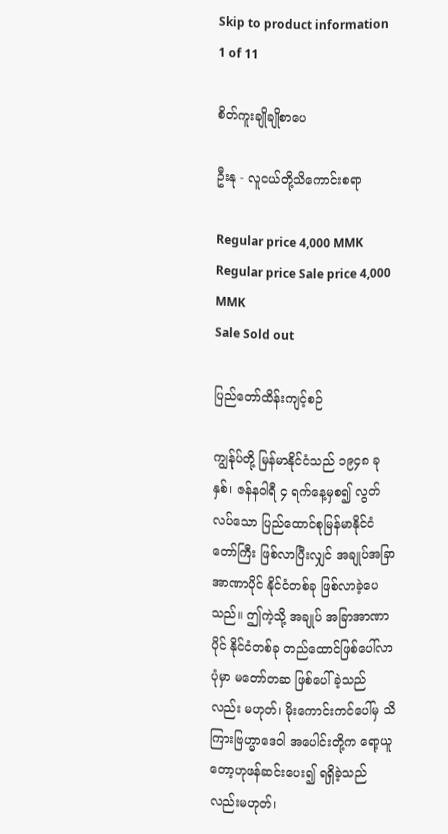Skip to product information
1 of 11

စိတ်ကူးချိုချိုစာပေ

ဦးနု - လူငယ်တို့သိကောင်းစရာ

Regular price 4,000 MMK
Regular price Sale price 4,000 MMK
Sale Sold out

ပြည်တော်ထိန်းကျင့်စဉ်

ကျွန်ုပ်တို့ မြန်မာနိုင်ငံသည် ၁၉၄၈ ခုနှစ်၊ ဇန်နဝါရီ ၄ ရက်နေ့မှစ၍ လွတ်လပ်သော ပြည်ထောင်စုမြန်မာနိုင်ငံတော်ကြီး ဖြစ်လာပြီးလျှင် အချုပ်အခြာအာဏာပိုင် နိုင်ငံတစ်ခု ဖြစ်လာခဲ့ပေသည်။ ဤကဲ့သို့ အချုပ် အခြာအာဏာပိုင် နိုင်ငံတစ်ခု တည်ထောင်ဖြစ်ပေါ်လာပုံမှာ မတော်တဆ ဖြစ်ပေါ်ခဲ့သည်လည်း မဟုတ်၊ မိုးကောင်းကင်ပေါ်မှ သိကြားဗြဟ္မာဒေဝါ အပေါင်းတို့က ရော့ယူတော့ဟုဖန်ဆင်းပေး၍ ရရှိခဲ့သည်လည်းမဟုတ်၊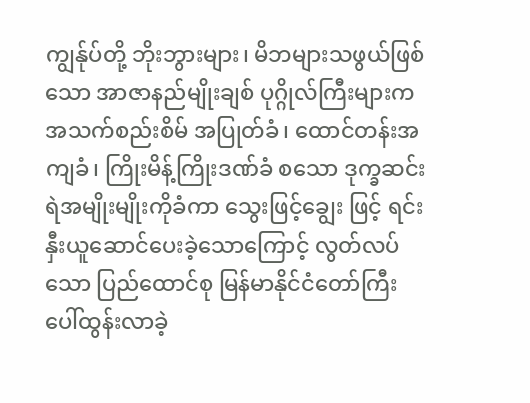ကျွန်ုပ်တို့ ဘိုးဘွားများ၊ မိဘများသဖွယ်ဖြစ်သော အာဇာနည်မျိုးချစ် ပုဂ္ဂိုလ်ကြီးများက အသက်စည်းစိမ် အပြုတ်ခံ၊ ထောင်တန်းအကျခံ၊ ကြိုးမိန့်ကြိုးဒဏ်ခံ စသော ဒုက္ခဆင်းရဲအမျိုးမျိုးကိုခံကာ သွေးဖြင့်ချွေး ဖြင့် ရင်းနှီးယူဆောင်ပေးခဲ့သောကြောင့် လွတ်လပ်သော ပြည်ထောင်စု မြန်မာနိုင်ငံတော်ကြီး ပေါ်ထွန်းလာခဲ့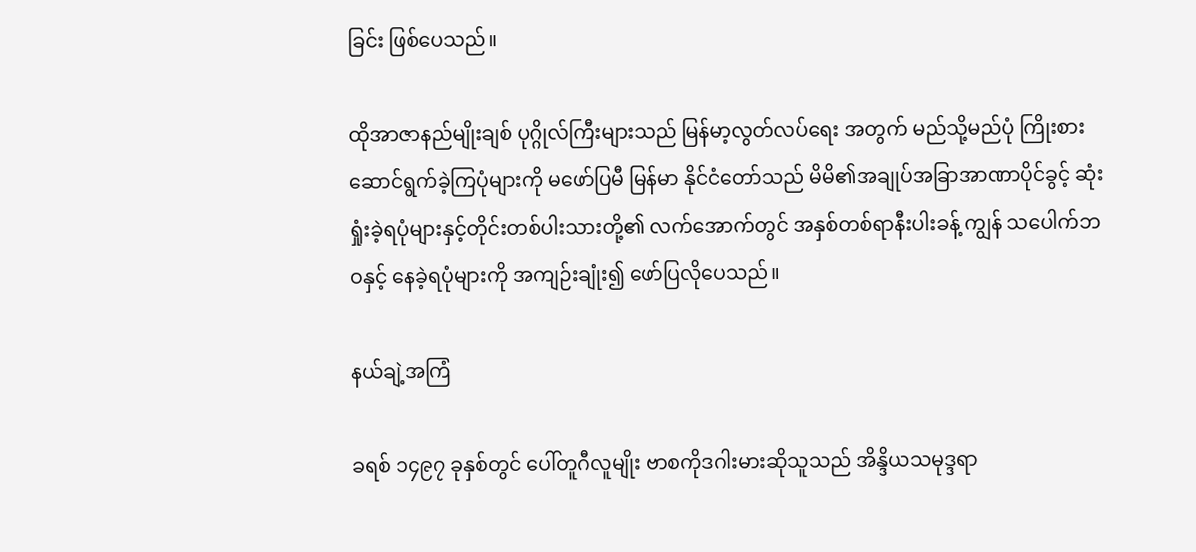ခြင်း ဖြစ်ပေသည်။

ထိုအာဇာနည်မျိုးချစ် ပုဂ္ဂိုလ်ကြီးများသည် မြန်မာ့လွတ်လပ်ရေး အတွက် မည်သို့မည်ပုံ ကြိုးစားဆောင်ရွက်ခဲ့ကြပုံများကို မဖော်ပြမီ မြန်မာ နိုင်ငံတော်သည် မိမိ၏အချုပ်အခြာအာဏာပိုင်ခွင့် ဆုံးရှုံးခဲ့ရပုံများနှင့်တိုင်းတစ်ပါးသားတို့၏ လက်အောက်တွင် အနှစ်တစ်ရာနီးပါးခန့် ကျွန် သပေါက်ဘဝနှင့် နေခဲ့ရပုံများကို အကျဉ်းချုံး၍ ဖော်ပြလိုပေသည်။

နယ်ချဲ့အကြံ

ခရစ် ၁၄၉၇ ခုနှစ်တွင် ပေါ်တူဂီလူမျိုး ဗာစကိုဒဂါးမားဆိုသူသည် အိန္ဒိယသမုဒ္ဒရာ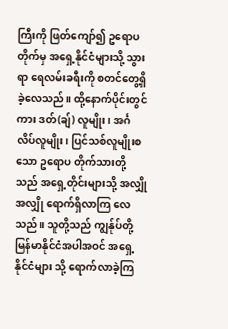ကြီးကို ဖြတ်ကျော်၍ ဥရောပတိုက်မှ အရှေ့နိုင်ငံများသို့ သွားရာ ရေလမ်းခရီးကို စတင်တွေ့ရှိခဲ့လေသည်။ ထို့နောက်ပိုင်းတွင် ကား ဒတ်(ချ်) လူမျိုး၊ အင်္ဂလိပ်လူမျိုး၊ ပြင်သစ်လူမျိုးစသော ဥရောပ တိုက်သားတို့သည် အရှေ့တိုင်းများသို့ အလျှိုအလျှို ရောက်ရှိလာကြ လေသည်။ သူတို့သည် ကျွန်ုပ်တို့မြန်မာနိုင်ငံအပါအဝင် အရှေ့နိုင်ငံများ သို့ ရောက်လာခဲ့ကြ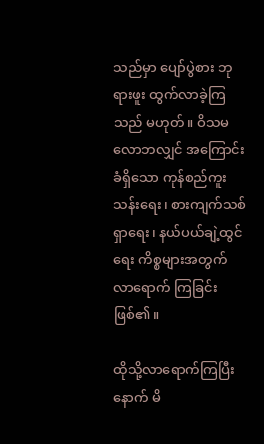သည်မှာ ပျော်ပွဲစား ဘုရားဖူး ထွက်လာခဲ့ကြသည် မဟုတ်။ ဝိသမလောဘလျှင် အကြောင်းခံရှိသော ကုန်စည်ကူးသန်းရေး၊ စားကျက်သစ်ရှာရေး၊ နယ်ပယ်ချဲ့ထွင်ရေး ကိစ္စများအတွက် လာရောက် ကြခြင်းဖြစ်၏။

ထိုသို့လာရောက်ကြပြီးနောက် မိ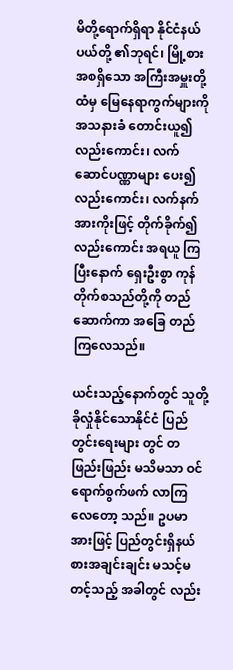မိတို့ရောက်ရှိရာ နိုင်ငံနယ်ပယ်တို့ ၏ဘုရင်၊ မြို့စားအစရှိသော အကြီးအမှူးတို့ထံမှ မြေနေရာကွက်များကို အသနားခံ တောင်းယူ၍လည်းကောင်း၊ လက်ဆောင်ပဏ္ဏာများ ပေး၍ လည်းကောင်း၊ လက်နက်အားကိုးဖြင့် တိုက်ခိုက်၍လည်းကောင်း အရယူ ကြပြီးနောက် ရှေးဦးစွာ ကုန်တိုက်စသည်တို့ကို တည်ဆောက်ကာ အခြေ တည်ကြလေသည်။

ယင်းသည့်နောက်တွင် သူတို့ခိုလှုံနိုင်သောနိုင်ငံ ပြည်တွင်းရေးများ တွင် တဖြည်းဖြည်း မသိမသာ ဝင်ရောက်စွက်ဖက် လာကြလေတော့ သည်။ ဥပမာအားဖြင့် ပြည်တွင်းရှိနယ်စားအချင်းချင်း မသင့်မတင့်သည့် အခါတွင် လည်း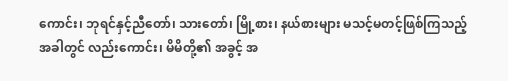ကောင်း၊ ဘုရင်နှင့်ညီတော်၊ သားတော်၊ မြို့စား၊ နယ်စားများ မသင့်မတင့်ဖြစ်ကြသည့်အခါတွင် လည်းကောင်း၊ မိမိတို့၏ အခွင့် အ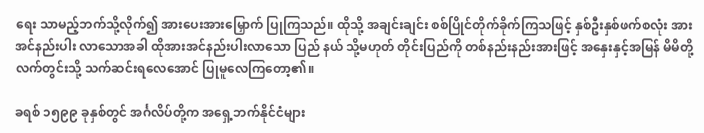ရေး သာမည့်ဘက်သို့လိုက်၍ အားပေးအားမြှောက် ပြုကြသည်။ ထိုသို့ အချင်းချင်း စစ်ပြိုင်တိုက်ခိုက်ကြသဖြင့် နှစ်ဦးနှစ်ဖက်စလုံး အားအင်နည်းပါး လာသောအခါ ထိုအားအင်နည်းပါးလာသော ပြည် နယ် သို့မဟုတ် တိုင်းပြည်ကို တစ်နည်းနည်းအားဖြင့် အနှေးနှင့်အမြန် မိမိတို့လက်တွင်းသို့ သက်ဆင်းရလေအောင် ပြုမူလေကြတော့၏။

ခရစ် ၁၅၉၉ ခုနှစ်တွင် အင်္ဂလိပ်တို့က အရှေ့ဘက်နိုင်ငံများ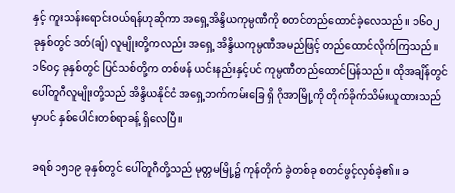နှင့် ကူးသန်းရောင်းဝယ်ရန်ဟုဆိုကာ အရှေ့အိန္ဒိယကုမ္ပဏီကို စတင်တည်ထောင်ခဲ့လေသည်။ ၁၆ဝ၂ ခုနှစ်တွင် ဒတ်(ချ်) လူမျိုးတို့ကလည်း အရှေ့ အိန္ဒိယကုမ္ပဏီအမည်ဖြင့် တည်ထောင်လိုက်ကြသည်။ ၁၆ဝ၄ ခုနှစ်တွင် ပြင်သစ်တို့က တစ်ဖန် ယင်းနည်းနှင့်ပင် ကုမ္ပဏီတည်ထောင်ပြန်သည်။ ထိုအချိန်တွင် ပေါ်တူဂီလူမျိုးတို့သည် အိန္ဒိယနိုင်ငံ အရှေ့ဘက်ကမ်းခြေ ရှိ ဂိုအာမြို့ကို တိုက်ခိုက်သိမ်းယူထားသည်မှာပင် နှစ်ပေါင်းတစ်ရာခန့် ရှိလေပြီ။

ခရစ် ၁၅၁၉ ခုနှစ်တွင် ပေါ်တူဂီတို့သည် မုတ္တမမြို့၌ ကုန်တိုက် ခွဲတစ်ခု စတင်ဖွင့်လှစ်ခဲ့၏။ ခ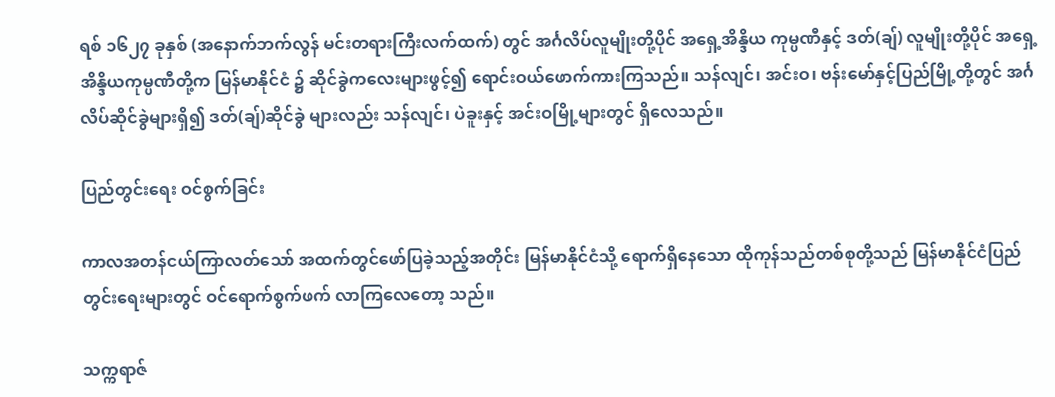ရစ် ၁၆၂၇ ခုနှစ် (အနောက်ဘက်လွန် မင်းတရားကြီးလက်ထက်) တွင် အင်္ဂလိပ်လူမျိုးတို့ပိုင် အရှေ့အိန္ဒိယ ကုမ္ပဏီနှင့် ဒတ်(ချ်) လူမျိုးတို့ပိုင် အရှေ့အိန္ဒိယကုမ္ပဏီတို့က မြန်မာနိုင်ငံ ၌ ဆိုင်ခွဲကလေးများဖွင့်၍ ရောင်းဝယ်ဖောက်ကားကြသည်။ သန်လျင်၊ အင်းဝ၊ ဗန်းမော်နှင့်ပြည်မြို့တို့တွင် အင်္ဂလိပ်ဆိုင်ခွဲများရှိ၍ ဒတ်(ချ်)ဆိုင်ခွဲ များလည်း သန်လျင်၊ ပဲခူးနှင့် အင်းဝမြို့များတွင် ရှိလေသည်။

ပြည်တွင်းရေး ဝင်စွက်ခြင်း

ကာလအတန်ငယ်ကြာလတ်သော် အထက်တွင်ဖော်ပြခဲ့သည့်အတိုင်း မြန်မာနိုင်ငံသို့ ရောက်ရှိနေသော ထိုကုန်သည်တစ်စုတို့သည် မြန်မာနိုင်ငံပြည်တွင်းရေးများတွင် ဝင်ရောက်စွက်ဖက် လာကြလေတော့ သည်။

သက္ကရာဇ်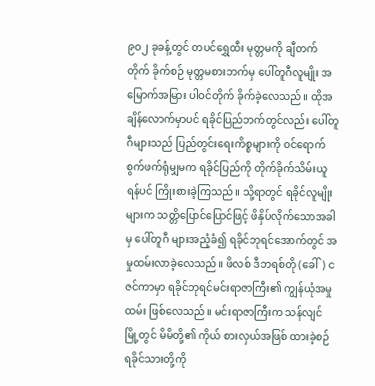၉ဝ၂ ခုခန့်တွင် တပင်ရွှေထီး မုတ္တမကို ချီတက်တိုက် ခိုက်စဉ် မုတ္တမစားဘက်မှ ပေါ်တူဂီလူမျိုး အမြောက်အမြား ပါဝင်တိုက် ခိုက်ခဲ့လေသည်။ ထိုအချိန်လောက်မှာပင် ရခိုင်ပြည်ဘက်တွင်လည်း ပေါ်တူဂီများသည် ပြည်တွင်းရေးကိစ္စများကို ဝင်ရောက်စွက်ဖက်ရုံမျှမက ရခိုင်ပြည်ကို တိုက်ခိုက်သိမ်းယူရန်ပင် ကြိုးစားခဲ့ကြသည်။ သို့ရာတွင် ရခိုင်လူမျိုးများက သတ္တိပြောင်ပြောင်ဖြင့် ဖိနှိပ်လိုက်သောအခါမှ ပေါ်တူဂီ များအညံ့ခံ၍ ရခိုင်ဘုရင်အောက်တွင် အမှုထမ်းလာခဲ့လေသည်။ ဖိလစ် ဒီဘရစ်တို (ခေါ်) ငဇင်ကာမှာ ရခိုင်ဘုရင်မင်းရာဇာကြီး၏ ကျွန်ယုံအမှု ထမ်း ဖြစ်လေသည်။ မင်းရာဇာကြီးက သန်လျင်မြို့တွင် မိမိတို့၏ ကိုယ် စားလှယ်အဖြစ် ထားခဲ့စဉ် ရခိုင်သားတို့ကို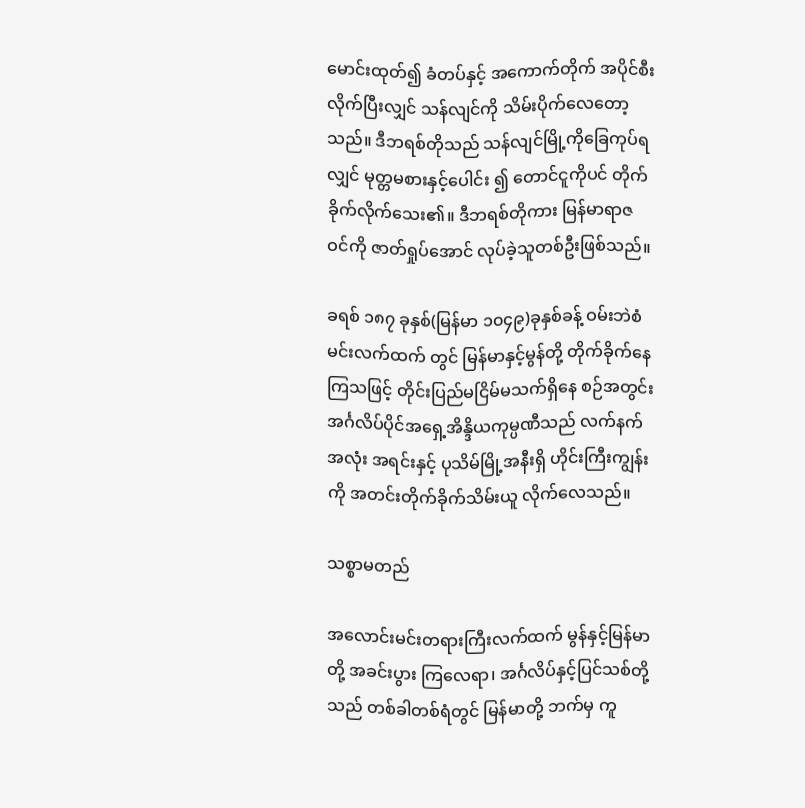မောင်းထုတ်၍ ခံတပ်နှင့် အကောက်တိုက် အပိုင်စီးလိုက်ပြီးလျှင် သန်လျင်ကို သိမ်းပိုက်လေတော့ သည်။ ဒီဘရစ်တိုသည် သန်လျင်မြို့ကိုခြေကုပ်ရလျှင် မုတ္တမစားနှင့်ပေါင်း ၍ တောင်ငူကိုပင် တိုက်ခိုက်လိုက်သေး၏။ ဒီဘရစ်တိုကား မြန်မာရာဇ ဝင်ကို ဇာတ်ရှုပ်အောင် လုပ်ခဲ့သူတစ်ဦးဖြစ်သည်။

ခရစ် ၁၈၇ ခုနှစ်(မြန်မာ ၁၀၄၉)ခုနှစ်ခန့် ဝမ်းဘဲစံမင်းလက်ထက် တွင် မြန်မာနှင့်မွန်တို့ တိုက်ခိုက်နေကြသဖြင့် တိုင်းပြည်မငြိမ်မသက်ရှိနေ စဉ်အတွင်း အင်္ဂလိပ်ပိုင်အရှေ့အိန္ဒိယကုမ္ပဏီသည် လက်နက်အလုံး အရင်းနှင့် ပုသိမ်မြို့အနီးရှိ ဟိုင်းကြီးကျွန်းကို အတင်းတိုက်ခိုက်သိမ်းယူ လိုက်လေသည်။

သစ္စာမတည်

အလောင်းမင်းတရားကြီးလက်ထက် မွန်နှင့်မြန်မာတို့ အခင်းပွား ကြလေရာ၊ အင်္ဂလိပ်နှင့်ပြင်သစ်တို့သည် တစ်ခါတစ်ရံတွင် မြန်မာတို့ ဘက်မှ ကူ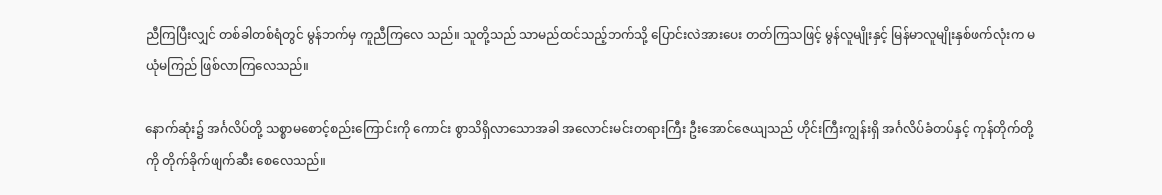ညီကြပြီးလျှင် တစ်ခါတစ်ရံတွင် မွန်ဘက်မှ ကူညီကြလေ သည်။ သူတို့သည် သာမည်ထင်သည့်ဘက်သို့ ပြောင်းလဲအားပေး တတ်ကြသဖြင့် မွန်လူမျိုးနှင့် မြန်မာလူမျိုးနှစ်ဖက်လုံးက မယုံမကြည် ဖြစ်လာကြလေသည်။

နောက်ဆုံး၌ အင်္ဂလိပ်တို့ သစ္စာမစောင့်စည်းကြောင်းကို ကောင်း စွာသိရှိလာသောအခါ အလောင်းမင်းတရားကြီး ဦးအောင်ဇေယျသည် ဟိုင်းကြီးကျွန်းရှိ အင်္ဂလိပ်ခံတပ်နှင့် ကုန်တိုက်တို့ကို တိုက်ခိုက်ဖျက်ဆီး စေလေသည်။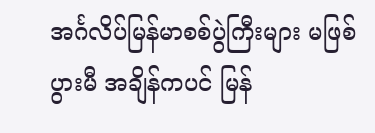အင်္ဂလိပ်မြန်မာစစ်ပွဲကြီးများ မဖြစ်ပွားမီ အချိန်ကပင် မြန်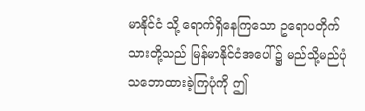မာနိုင်ငံ သို့ ရောက်ရှိနေကြသော ဥရောပတိုက်သားတို့သည် မြန်မာနိုင်ငံအပေါ် ၌ မည်သို့မည်ပုံ သဘောထားခဲ့ကြပုံကို ဤ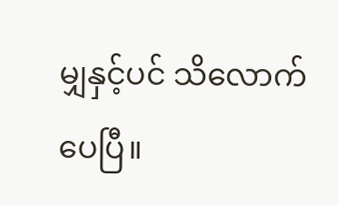မျှနှင့်ပင် သိလောက်ပေပြီ။